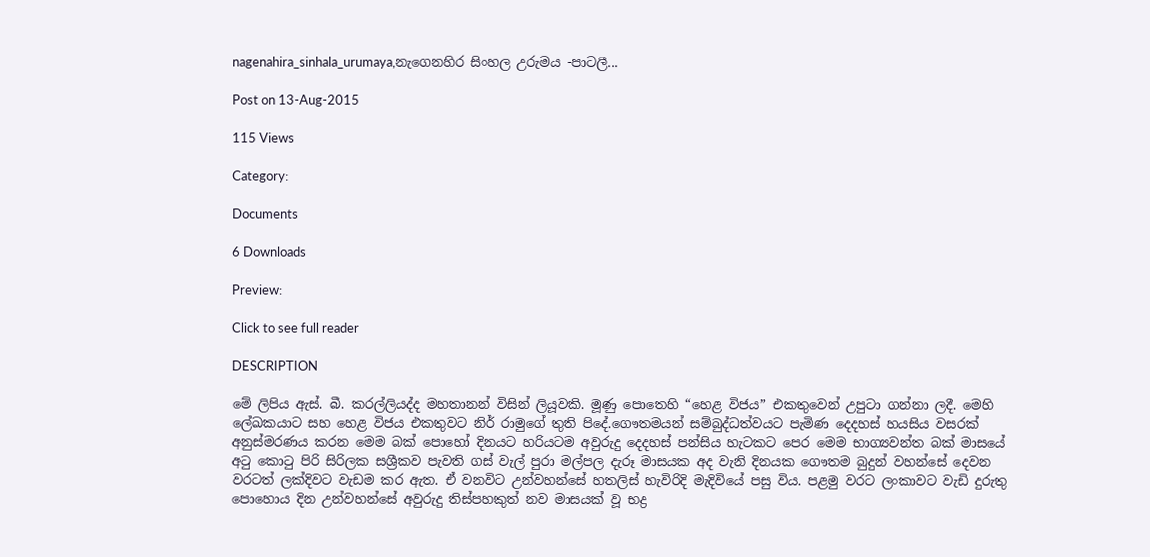nagenahira_sinhala_urumaya,නැගෙනහිර සිංහල උරුමය -පාටලී...

Post on 13-Aug-2015

115 Views

Category:

Documents

6 Downloads

Preview:

Click to see full reader

DESCRIPTION

මේ ලිපිය ඇස්‌. බී. කරල්ලියද්ද මහතානන් විසින් ලියූවකි. මූණු පොතෙහි “හෙළ විජය” එකතුවෙන් උපුටා ගන්නා ලදී. මෙහි ලේඛකයාට සහ හෙළ විජය එකතුවට නිර් රාමුගේ තුති පිදේ.ගෞතමයන් සම්බුද්ධත්වයට පැමිණ දෙදහස්‌ හයසිය වසරක්‌ අනුස්‌මරණය කරන මෙම බක්‌ පොහෝ දිනයට හරියටම අවුරුදු දෙදහස්‌ පන්සිය හැටකට පෙර මෙම භාග්‍යවන්ත බක්‌ මාසයේ අටු කොටු පිරි සිරිලක සශ්‍රීකව පැවති ගස්‌ වැල් පුරා මල්පල දැරූ මාසයක අද වැනි දිනයක ගෞතම බුදුන් වහන්සේ දෙවන වරටත් ලක්‌දිවට වැඩම කර ඇත. ඒ වනවිට උන්වහන්සේ හතලිස්‌ හැවිරිදි මැදිවියේ පසු විය. පළමු වරට ලංකාවට වැඩි දුරුතු පොහොය දින උන්වහන්සේ අවුරුදු තිස්‌පහකුත් නව මාසයක්‌ වූ භද්‍ර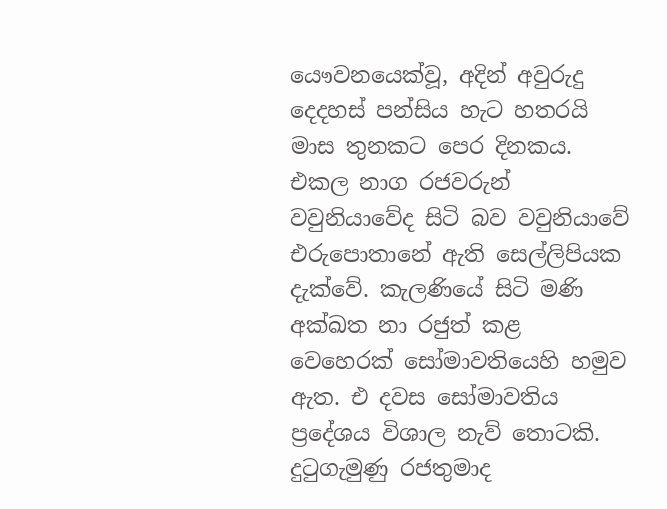යෞවනයෙක්‌වූ, අදින් අවුරුදු දෙදහස්‌ පන්සිය හැට හතරයි මාස තුනකට පෙර දිනකය. එකල නාග රජවරුන් වවුනියාවේද සිටි බව වවුනියාවේ එරුපොතානේ ඇති සෙල්ලිපියක දැක්‌වේ. කැලණියේ සිටි මණි අක්‌ඛත නා රජුත් කළ වෙහෙරක්‌ සෝමාවතියෙහි හමුව ඇත. එ දවස සෝමාවතිය ප්‍රදේශය විශාල නැව් තොටකි. දුටුගැමුණු රජතුමාද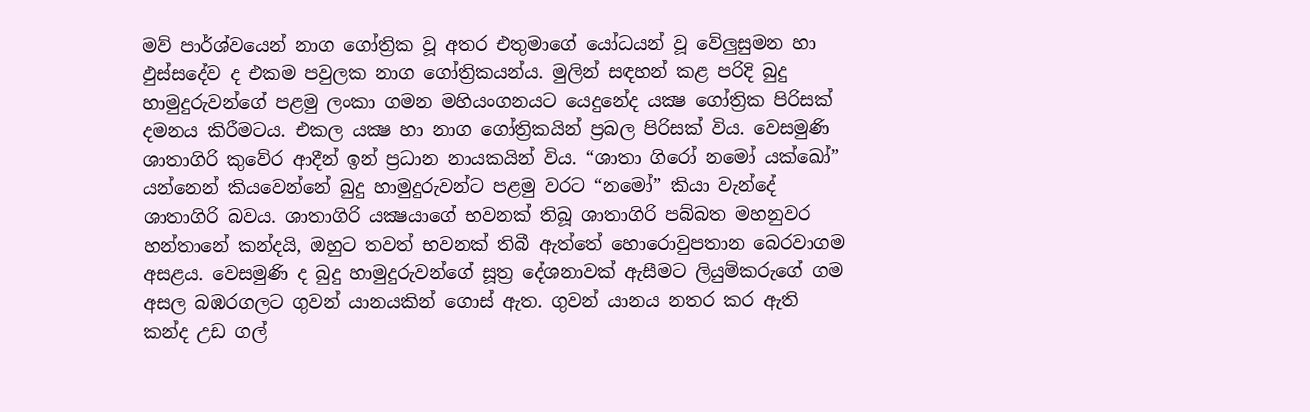මව් පාර්ශ්වයෙන් නාග ගෝත්‍රික වූ අතර එතුමාගේ යෝධයන් වූ වේලුසුමන හා ඵුස්‌සදේව ද එකම පවුලක නාග ගෝත්‍රිකයන්ය. මුලින් සඳහන් කළ පරිදි බුදු හාමුදුරුවන්ගේ පළමු ලංකා ගමන මහියංගනයට යෙදුනේද යක්‍ෂ ගෝත්‍රික පිරිසක්‌ දමනය කිරීමටය. එකල යක්‍ෂ හා නාග ගෝත්‍රිකයින් ප්‍රබල පිරිසක්‌ විය. වෙසමුණි ශාතාගිරි කුවේර ආදීන් ඉන් ප්‍රධාන නායකයින් විය. “ශාතා ගිරෝ නමෝ යක්‌ඛෝ” යන්නෙන් කියවෙන්නේ බුදු හාමුදුරුවන්ට පළමු වරට “නමෝ” කියා වැන්දේ ශාතාගිරි බවය. ශාතාගිරි යක්‍ෂයාගේ භවනක්‌ තිබූ ශාතාගිරි පබ්බත මහනුවර හන්තානේ කන්දයි, ඔහුට තවත් භවනක්‌ තිබී ඇත්තේ හොරොවුපතාන බෙරවාගම අසළය. වෙසමුණි ද බුදු හාමුදුරුවන්ගේ සූත්‍ර දේශනාවක්‌ ඇසීමට ලියුම්කරුගේ ගම අසල බඹරගලට ගුවන් යානයකින් ගොස්‌ ඇත. ගුවන් යානය නතර කර ඇති කන්ද උඩ ගල්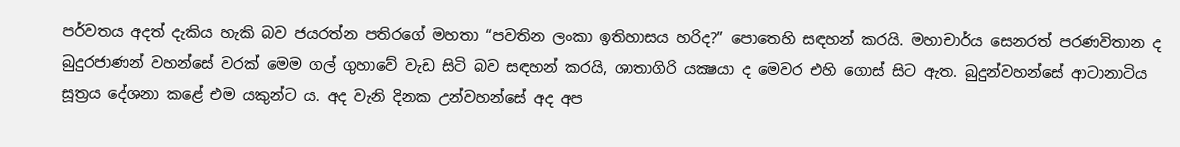පර්වතය අදත් දැකිය හැකි බව ජයරත්න පතිරගේ මහතා “පවතින ලංකා ඉතිහාසය හරිද?” පොතෙහි සඳහන් කරයි. මහාචාර්ය සෙනරත් පරණවිතාන ද බුදුරජාණන් වහන්සේ වරක්‌ මෙම ගල් ගුහාවේ වැඩ සිටි බව සඳහන් කරයි, ශාතාගිරි යක්‍ෂයා ද මෙවර එහි ගොස්‌ සිට ඇත. බුදුන්වහන්සේ ආටානාටිය සූත්‍රය දේශනා කළේ එම යකුන්ට ය. අද වැනි දිනක උන්වහන්සේ අද අප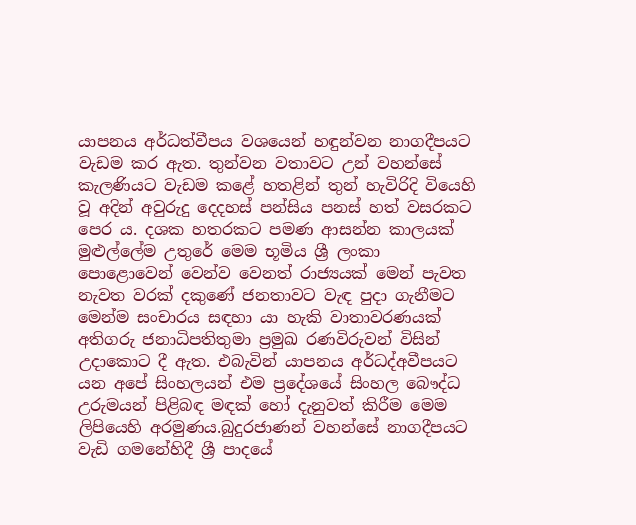යාපනය අර්ධත්වීපය වශයෙන් හඳුන්වන නාගදීපයට වැඩම කර ඇත. තුන්වන වතාවට උන් වහන්සේ කැලණියට වැඩම කළේ හතළින් තුන් හැවිරිදි වියෙහි වූ අදින් අවුරුදු දෙදහස්‌ පන්සිය පනස්‌ හත් වසරකට පෙර ය. දශක හතරකට පමණ ආසන්න කාලයක්‌ මුළුල්ලේම උතුරේ මෙම භූමිය ශ්‍රී ලංකා පොළොවෙන් වෙන්ව වෙනත් රාජ්‍යයක්‌ මෙන් පැවත නැවත වරක්‌ දකුණේ ජනතාවට වැඳ පුදා ගැනීමට මෙන්ම සංචාරය සඳහා යා හැකි වාතාවරණයක්‌ අතිගරු ජනාධිපතිතුමා ප්‍රමුඛ රණවිරුවන් විසින් උදාකොට දී ඇත. එබැවින් යාපනය අර්ධද්අවීපයට යන අපේ සිංහලයන් එම ප්‍රදේශයේ සිංහල බෞද්ධ උරුමයන් පිළිබඳ මඳක්‌ හෝ දැනුවත් කිරීම මෙම ලිපියෙහි අරමුණය.බුදුරජාණන් වහන්සේ නාගදීපයට වැඩි ගමනේහිදී ශ්‍රී පාදයේ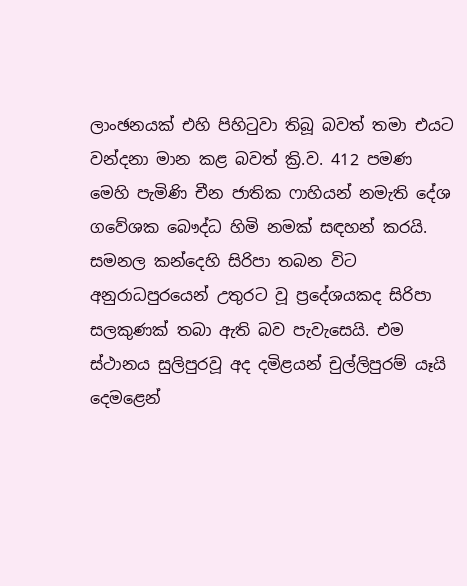ලාංඡනයක්‌ එහි පිහිටුවා තිබූ බවත් තමා එයට වන්දනා මාන කළ බවත් ක්‍රි.ව. 412 පමණ මෙහි පැමිණි චීන ජාතික ෆාහියන් නමැති දේශ ගවේශක බෞද්ධ හිමි නමක්‌ සඳහන් කරයි. සමනල කන්දෙහි සිරිපා තබන විට අනුරාධපුරයෙන් උතුරට වූ ප්‍රදේශයකද සිරිපා සලකුණක්‌ තබා ඇති බව පැවැසෙයි. එම ස්‌ථානය සුලිපුරවූ අද දමිළයන් චුල්ලිපුරම් යෑයි දෙමළෙන්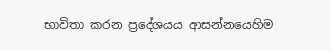භාවිතා කරන ප්‍රදේශයය ආසන්නයෙහිම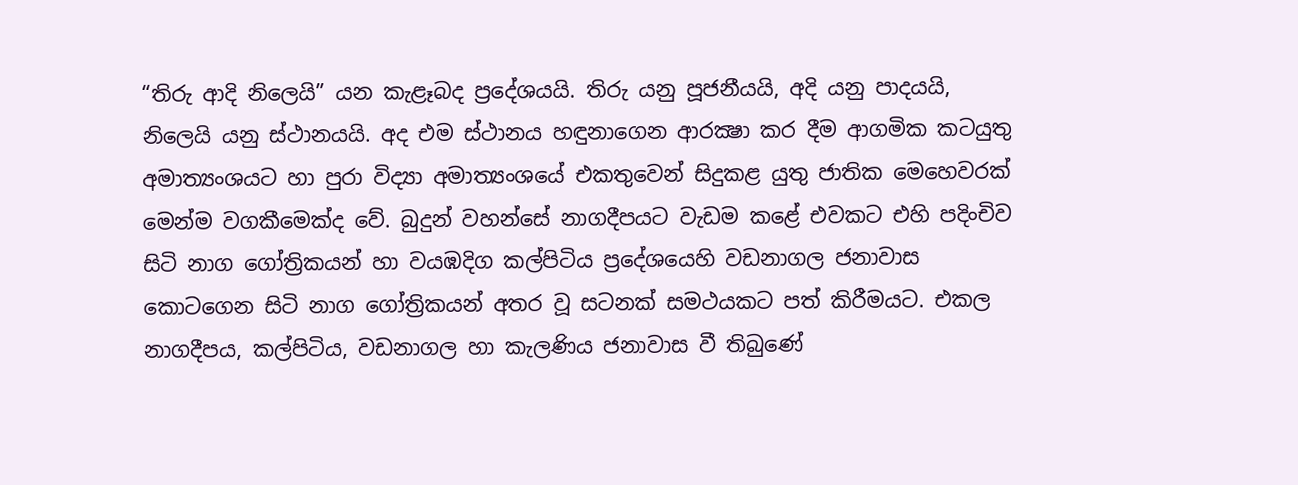“තිරු ආදි නිලෙයි” යන කැළෑබද ප්‍රදේශයයි. තිරු යනු පූජනීයයි, අදි යනු පාදයයි, නිලෙයි යනු ස්‌ථානයයි. අද එම ස්‌ථානය හඳුනාගෙන ආරක්‍ෂා කර දීම ආගමික කටයුතු අමාත්‍යංශයට හා පුරා විද්‍යා අමාත්‍යංශයේ එකතුවෙන් සිදුකළ යුතු ජාතික මෙහෙවරක්‌ මෙන්ම වගකීමෙක්‌ද වේ. බුදුන් වහන්සේ නාගදීපයට වැඩම කළේ එවකට එහි පදිංචිව සිටි නාග ගෝත්‍රිකයන් හා වයඹදිග කල්පිටිය ප්‍රදේශයෙහි වඩනාගල ජනාවාස කොටගෙන සිටි නාග ගෝත්‍රිකයන් අතර වූ සටනක්‌ සමථයකට පත් කිරීමයට. එකල නාගදීපය, කල්පිටිය, වඩනාගල හා කැලණිය ජනාවාස වී තිබුණේ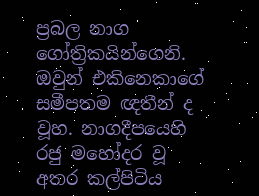ප්‍රබල නාග ගෝත්‍රිකයින්ගෙනි. ඔවුන් එකිනෙකාගේ සමීපතම ඥතීන් ද වූහ. නාගදීපයෙහි රජු මහෝදර වූ අතර කල්පිටිය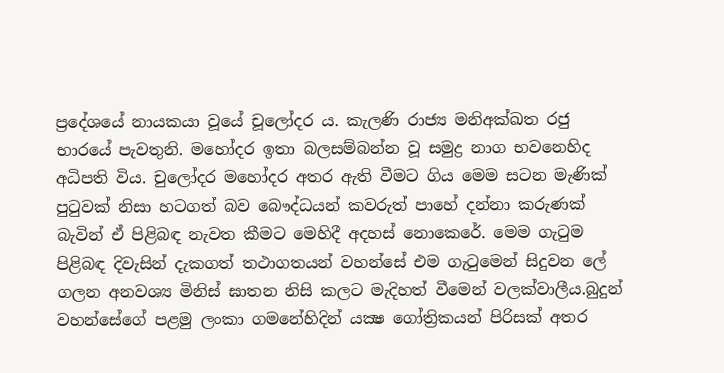ප්‍රදේශයේ නායකයා වූයේ චූලෝදර ය. කැලණි රාජ්‍ය මනිඅක්‌ඛත රජු භාරයේ පැවතුනි. මහෝදර ඉතා බලසම්බන්න වූ සමුද්‍ර නාග භවනෙහිද අධිපති විය. චුලෝදර මහෝදර අතර ඇති වීමට ගිය මෙම සටන මැණික්‌ පුටුවක්‌ නිසා හටගත් බව බෞද්ධයන් කවරුත් පාහේ දන්නා කරුණක්‌ බැවින් ඒ පිළිබඳ නැවත කීමට මෙහිදී අදහස්‌ නොකෙරේ. මෙම ගැටුම පිළිබඳ දිවැසින් දැකගත් තථාගතයන් වහන්සේ එම ගැටුමෙන් සිදුවන ලේ ගලන අනවශ්‍ය මිනිස්‌ ඝාතන නිසි කලට මැදිහත් වීමෙන් වලක්‌වාලීය.බුදුන් වහන්සේගේ පළමු ලංකා ගමනේහිදින් යක්‍ෂ ගෝත්‍රිකයන් පිරිසක්‌ අතර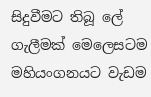සිදුවීමට තිබූ ලේ ගැලීමක්‌ මෙලෙසටම මහියංගනයට වැඩම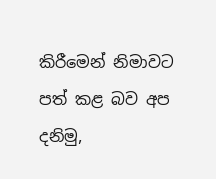කිරීමෙන් නිමාවට පත් කළ බව අප දනිමු,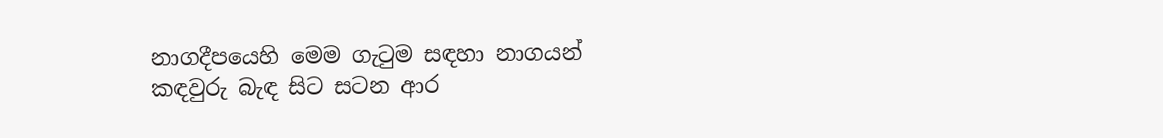නාගදීපයෙහි මෙම ගැටුම සඳහා නාගයන් කඳවුරු බැඳ සිට සටන ආර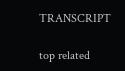TRANSCRIPT

top related